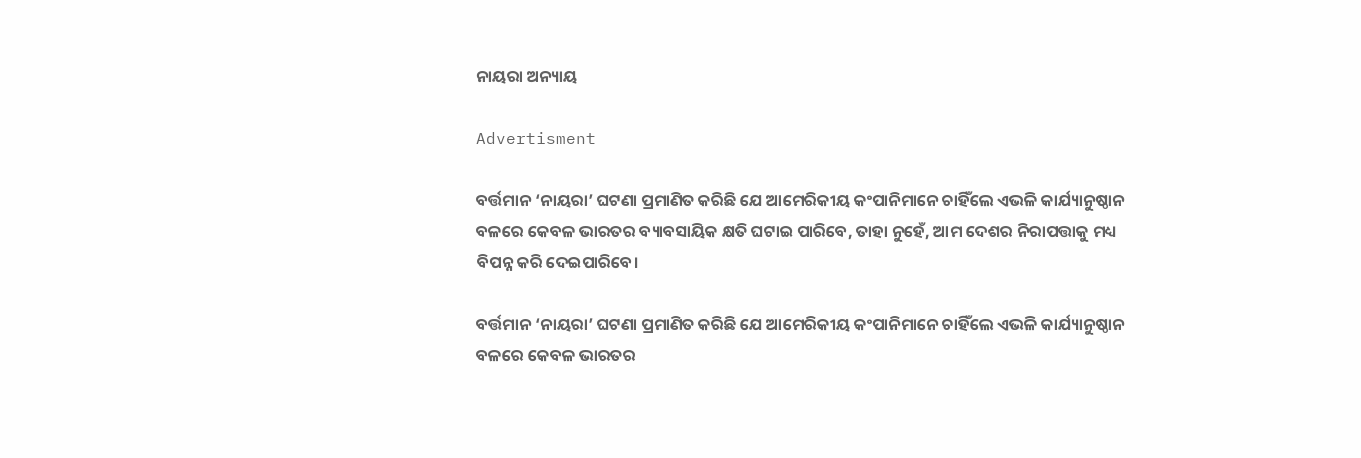ନାୟରା ଅନ୍ୟାୟ

Advertisment

ବର୍ତ୍ତମାନ ‘ନାୟରା’ ଘଟଣା ପ୍ରମାଣିତ କରିଛି ଯେ ଆମେରିକୀୟ କଂପାନିମାନେ ଚାହିଁଲେ ଏଭଳି କାର୍ଯ୍ୟାନୁଷ୍ଠାନ ବଳରେ କେବଳ ଭାରତର ବ୍ୟାବସାୟିକ କ୍ଷତି ଘଟାଇ ପାରିବେ, ତାହା ନୁହେଁ, ଆମ ଦେଶର ନିରାପତ୍ତାକୁ ମଧ୍ୟ ବିପନ୍ନ କରି ଦେଇପାରିବେ।

ବର୍ତ୍ତମାନ ‘ନାୟରା’ ଘଟଣା ପ୍ରମାଣିତ କରିଛି ଯେ ଆମେରିକୀୟ କଂପାନିମାନେ ଚାହିଁଲେ ଏଭଳି କାର୍ଯ୍ୟାନୁଷ୍ଠାନ ବଳରେ କେବଳ ଭାରତର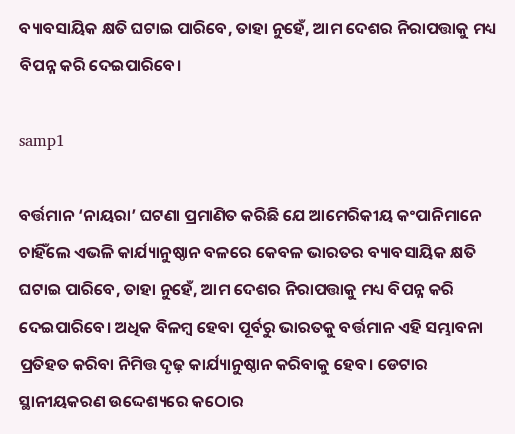ବ୍ୟାବସାୟିକ କ୍ଷତି ଘଟାଇ ପାରିବେ, ତାହା ନୁହେଁ, ଆମ ଦେଶର ନିରାପତ୍ତାକୁ ମଧ୍ୟ ବିପନ୍ନ କରି ଦେଇପାରିବେ।

samp1

ବର୍ତ୍ତମାନ ‘ନାୟରା’ ଘଟଣା ପ୍ରମାଣିତ କରିଛି ଯେ ଆମେରିକୀୟ କଂପାନିମାନେ ଚାହିଁଲେ ଏଭଳି କାର୍ଯ୍ୟାନୁଷ୍ଠାନ ବଳରେ କେବଳ ଭାରତର ବ୍ୟାବସାୟିକ କ୍ଷତି ଘଟାଇ ପାରିବେ, ତାହା ନୁହେଁ, ଆମ ଦେଶର ନିରାପତ୍ତାକୁ ମଧ୍ୟ ବିପନ୍ନ କରି ଦେଇପାରିବେ। ଅଧିକ ବିଳମ୍ବ ହେବା ପୂର୍ବରୁ ଭାରତକୁ ବର୍ତ୍ତମାନ ଏହି ସମ୍ଭାବନା ପ୍ରତିହତ କରିବା ନିମିତ୍ତ ଦୃଢ଼ କାର୍ଯ୍ୟାନୁଷ୍ଠାନ କରିବାକୁ ହେବ। ଡେଟାର ସ୍ଥାନୀୟକରଣ ଉଦ୍ଦେଶ୍ୟରେ କଠୋର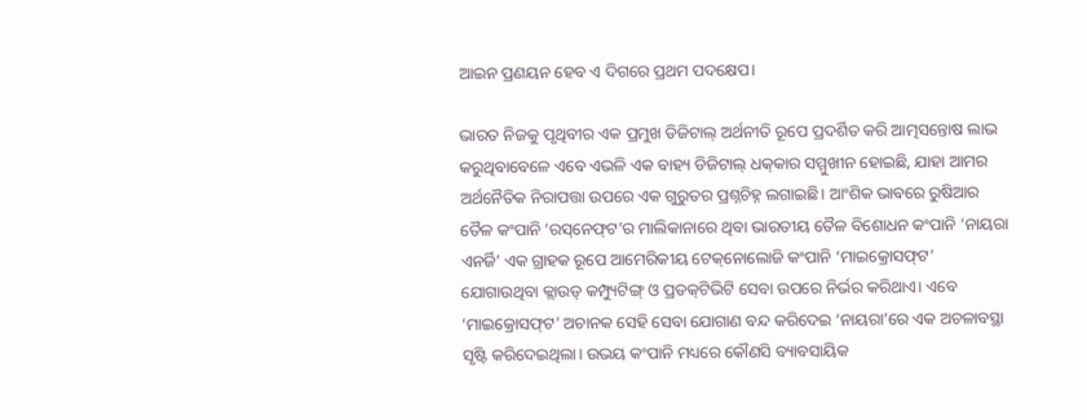ଆଇନ ପ୍ରଣୟନ ହେବ ଏ ଦିଗରେ ପ୍ରଥମ ପଦକ୍ଷେପ।

ଭାରତ ନିଜକୁ ପୃଥିବୀର ଏକ ପ୍ରମୁଖ ଡିଜିଟାଲ୍ ଅର୍ଥନୀତି ରୂପେ ପ୍ରଦର୍ଶିତ କରି ଆତ୍ମସନ୍ତୋଷ ଲାଭ କରୁଥିବାବେଳେ ଏବେ ଏଭଳି ଏକ ବାହ୍ୟ ଡିଜିଟାଲ୍ ଧକ୍‌କାର ସମ୍ମୁଖୀନ ହୋଇଛି, ଯାହା ଆମର ଅର୍ଥନୈତିକ ନିରାପତ୍ତା ଉପରେ ଏକ ଗୁରୁତର ପ୍ରଶ୍ନଚିହ୍ନ ଲଗାଇଛି। ଆଂଶିକ ଭାବରେ ରୁଷିଆର ତୈଳ କଂପାନି ‘ରସ୍‌ନେଫ୍‌ଟ’ର ମାଲିକାନାରେ ଥିବା ଭାରତୀୟ ତୈଳ ବିଶୋଧନ କଂପାନି ‘ନାୟରା ଏନର୍ଜି’ ଏକ ଗ୍ରାହକ ରୂପେ ଆମେରିକୀୟ ଟେକ୍‌ନୋଲୋଜି କଂପାନି ‘ମାଇକ୍ରୋସଫ୍‌ଟ’ ଯୋଗାଉଥିବା କ୍ଲାଉଡ୍ କମ୍ପ୍ୟୁଟିଙ୍ଗ୍ ଓ ପ୍ରଡକ୍‌ଟିଭିଟି ସେବା ଉପରେ ନିର୍ଭର କରିଥାଏ। ଏବେ ‘ମାଇକ୍ରୋସଫ୍‌ଟ’ ଅଚାନକ ସେହି ସେବା ଯୋଗାଣ ବନ୍ଦ କରିଦେଇ ‘ନାୟରା’ରେ ଏକ ଅଚଳାବସ୍ଥା ସୃଷ୍ଟି କରିଦେଇଥିଲା। ଉଭୟ କଂପାନି ମଧ୍ୟରେ କୌଣସି ବ୍ୟାବସାୟିକ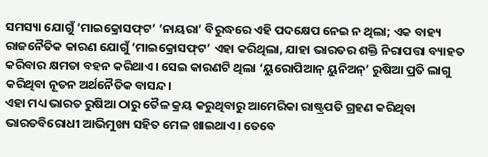ସମସ୍ୟା ଯୋଗୁଁ ‘ମାଇକ୍ରୋସଫ୍‌ଟ’ ‘ନାୟରା’ ବିରୁଦ୍ଧରେ ଏହି ପଦକ୍ଷେପ ନେଇ ନ ଥିଲା; ଏକ ବାହ୍ୟ ରାଜନୈତିକ କାରଣ ଯୋଗୁଁ ‘ମାଇକ୍ରୋସଫ୍‌ଟ’ ଏହା କରିଥିଲା, ଯାହା ଭାରତର ଶକ୍ତି ନିରାପତ୍ତା ବ୍ୟାହତ କରିବାର କ୍ଷମତା ବହନ କରିଥାଏ। ସେଇ କାରଣଟି ଥିଲା ‘ୟୁରୋପିଆନ୍ ୟୁନିଅନ୍’ ରୁଷିଆ ପ୍ରତି ଲାଗୁ କରିଥିବା ନୂତନ ଅର୍ଥନୈତିକ ବାସନ୍ଦ।
ଏହା ମଧ୍ୟ ଭାରତ ରୁଷିଆ ଠାରୁ ତୈଳ କ୍ରୟ କରୁଥିବାରୁ ଆମେରିକା ରାଷ୍ଟ୍ରପତି ଗ୍ରହଣ କରିଥିବା ଭାରତବିରୋଧୀ ଆଭିମୁଖ୍ୟ ସହିତ ମେଳ ଖାଇଥାଏ। ତେବେ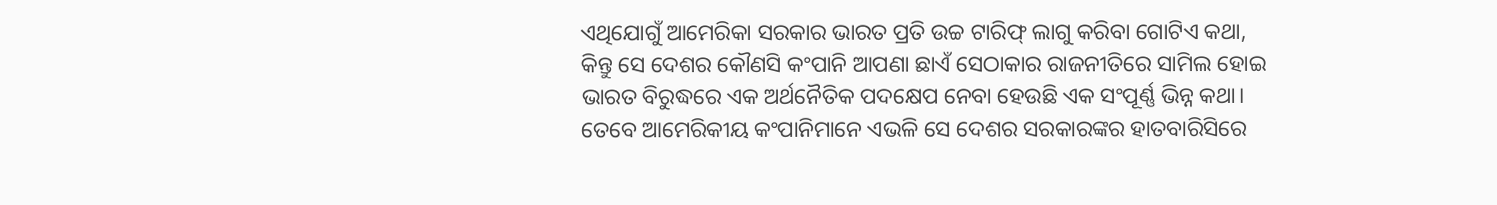ଏଥିଯୋଗୁଁ ଆମେରିକା ସରକାର ଭାରତ ପ୍ରତି ଉଚ୍ଚ ଟାରିଫ୍ ଲାଗୁ କରିବା ଗୋଟିଏ କଥା, କିନ୍ତୁ ସେ ଦେଶର କୌଣସି କଂପାନି ଆପଣା ଛାଏଁ ସେଠାକାର ରାଜନୀତିରେ ସାମିଲ ହୋଇ ଭାରତ ବିରୁଦ୍ଧରେ ଏକ ଅର୍ଥନୈତିକ ପଦକ୍ଷେପ ନେବା ହେଉଛି ଏକ ସଂପୂର୍ଣ୍ଣ ଭିନ୍ନ କଥା। ତେବେ ଆମେରିକୀୟ କଂପାନିମାନେ ଏଭଳି ସେ ଦେଶର ସରକାରଙ୍କର ହାତବାରିସିରେ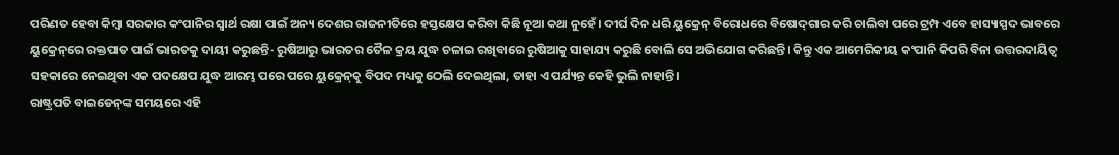ପରିଣତ ହେବା କିମ୍ବା ସରକାର କଂପାନିର ସ୍ବାର୍ଥ ରକ୍ଷା ପାଇଁ ଅନ୍ୟ ଦେଶର ରାଜନୀତିରେ ହସ୍ତକ୍ଷେପ କରିବା କିଛି ନୂଆ କଥା ନୁହେଁ। ଦୀର୍ଘ ଦିନ ଧରି ୟୁକ୍ରେନ୍ ବିରୋଧରେ ବିଷୋଦ୍‌ଗାର କରି ଚାଲିବା ପରେ ଟ୍ରମ୍ପ ଏବେ ହାସ୍ୟାସ୍ପଦ ଭାବରେ ୟୁକ୍ରେନ୍‌ରେ ରକ୍ତପାତ ପାଇଁ ଭାରତକୁ ଦାୟୀ କରୁଛନ୍ତି- ରୁଷିଆରୁ ଭାରତର ତୈଳ କ୍ରୟ ଯୁଦ୍ଧ ଚଳାଇ ରଖିବାରେ ରୁଷିଆକୁ ସାହାଯ୍ୟ କରୁଛି ବୋଲି ସେ ଅଭିଯୋଗ କରିଛନ୍ତି। କିନ୍ତୁ ଏକ ଆମେରିକୀୟ କଂପାନି କିପରି ବିନା ଉତ୍ତରଦାୟିତ୍ବ ସହକାରେ ନେଇଥିବା ଏକ ପଦକ୍ଷେପ ଯୁଦ୍ଧ ଆରମ୍ଭ ପରେ ପରେ ୟୁକ୍ରେନ୍‌କୁ ବିପଦ ମଧ୍ୟକୁ ଠେଲି ଦେଇଥିଲା, ତାହା ଏ ପର୍ଯ୍ୟନ୍ତ କେହି ଭୁଲି ନାହାନ୍ତି।
ରାଷ୍ଟ୍ରପତି ବାଇଡେନ୍‌ଙ୍କ ସମୟରେ ଏହି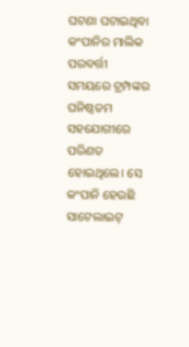ଘଟଣା ଘଟାଇଥିବା କଂପାନିର ମାଲିକ ପରବର୍ତ୍ତୀ ସମୟରେ ଟ୍ରମ୍ପଙ୍କର ଘନିଷ୍ଠତମ ସହଯୋଗୀରେ ପରିଣତ ହୋଇଥିଲେ। ସେ କଂପାନି ହେଉଛି ସାଟେଲାଇଟ୍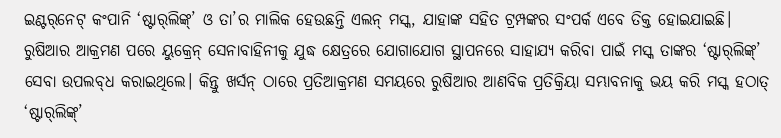ଇଣ୍ଟର୍‌ନେଟ୍ କଂପାନି ‘ଷ୍ଟାର୍‌ଲିଙ୍କ୍’ ଓ ତା’ର ମାଲିକ ହେଉଛନ୍ତି ଏଲନ୍ ମସ୍କ, ଯାହାଙ୍କ ସହିତ ଟ୍ରମ୍ପଙ୍କର ସଂପର୍କ ଏବେ ତିକ୍ତ ହୋଇଯାଇଛି। ରୁଷିଆର ଆକ୍ରମଣ ପରେ ୟୁକ୍ରେନ୍ ସେନାବାହିନୀକୁ ଯୁଦ୍ଧ କ୍ଷେତ୍ରରେ ଯୋଗାଯୋଗ ସ୍ଥାପନରେ ସାହାଯ୍ୟ କରିବା ପାଇଁ ମସ୍କ ତାଙ୍କର ‘ଷ୍ଟାର୍‌ଲିଙ୍କ୍’ ସେବା ଉପଲବ୍‌ଧ କରାଇଥିଲେ। କିନ୍ତୁ ଖର୍ସନ୍ ଠାରେ ପ୍ରତିଆକ୍ରମଣ ସମୟରେ ରୁଷିଆର ଆଣବିକ ପ୍ରତିକ୍ରିୟା ସମ୍ଭାବନାକୁ ଭୟ କରି ମସ୍କ ହଠାତ୍ ‘ଷ୍ଟାର୍‌ଲିଙ୍କ୍’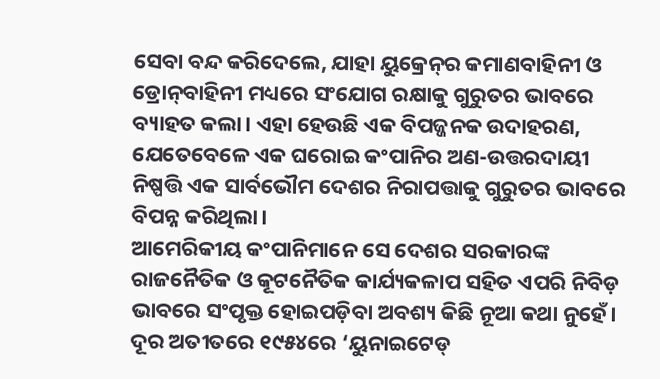ସେବା ବନ୍ଦ କରିଦେଲେ, ଯାହା ୟୁକ୍ରେନ୍‌ର କମାଣବାହିନୀ ଓ ଡ୍ରୋନ୍‌ବାହିନୀ ମଧ୍ୟରେ ସଂଯୋଗ ରକ୍ଷାକୁ ଗୁରୁତର ଭାବରେ ବ୍ୟାହତ କଲା। ଏହା ହେଉଛି ଏକ ବିପଜ୍ଜନକ ଉଦାହରଣ, ଯେତେବେଳେ ଏକ ଘରୋଇ କଂପାନିର ଅଣ-ଉତ୍ତରଦାୟୀ ନିଷ୍ପତ୍ତି ଏକ ସାର୍ବଭୌମ ଦେଶର ନିରାପତ୍ତାକୁ ଗୁରୁତର ଭାବରେ ବିପନ୍ନ କରିଥିଲା।
ଆମେରିକୀୟ କଂପାନିମାନେ ସେ ଦେଶର ସରକାରଙ୍କ ରାଜନୈତିକ ଓ କୂଟନୈତିକ କାର୍ଯ୍ୟକଳାପ ସହିତ ଏପରି ନିବିଡ଼ ଭାବରେ ସଂପୃକ୍ତ ହୋଇପଡ଼ିବା ଅବଶ୍ୟ କିଛି ନୂଆ କଥା ନୁହେଁ। ଦୂର ଅତୀତରେ ୧୯୫୪ରେ ‘ୟୁନାଇଟେଡ୍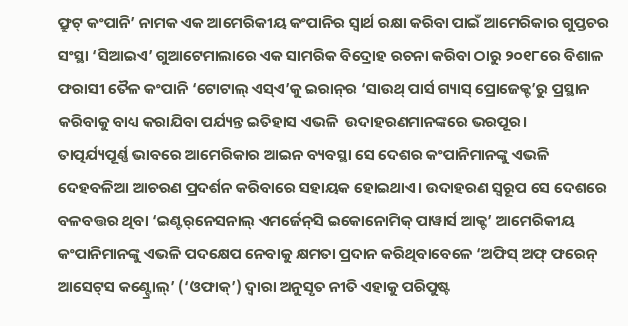ଫ୍ରୁଟ୍ କଂପାନି’ ନାମକ ଏକ ଆମେରିକୀୟ କଂପାନିର ସ୍ବାର୍ଥ ରକ୍ଷା କରିବା ପାଇଁ ଆମେରିକାର ଗୁପ୍ତଚର ସଂସ୍ଥା ‘ସିଆଇଏ’ ଗୁଆଟେମାଲାରେ ଏକ ସାମରିକ ବିଦ୍ରୋହ ରଚନା କରିବା ଠାରୁ ୨୦୧୮ରେ ବିଶାଳ ଫରାସୀ ତୈଳ କଂପାନି ‘ଟୋଟାଲ୍ ଏସ୍‌ଏ’କୁ ଇରାନ୍‌ର ‘ସାଉଥ୍ ପାର୍ସ ଗ୍ୟାସ୍ ପ୍ରୋଜେକ୍ଟ’ରୁ ପ୍ରସ୍ଥାନ କରିବାକୁ ବାଧ୍ୟ କରାଯିବା ପର୍ଯ୍ୟନ୍ତ ଇତିହାସ ଏଭଳି  ଉଦାହରଣମାନଙ୍କରେ ଭରପୂର।
ତାତ୍ପର୍ଯ୍ୟପୂର୍ଣ୍ଣ ଭାବରେ ଆମେରିକାର ଆଇନ ବ୍ୟବସ୍ଥା ସେ ଦେଶର କଂପାନିମାନଙ୍କୁ ଏଭଳି ଦେହବଳିଆ ଆଚରଣ ପ୍ରଦର୍ଶନ କରିବାରେ ସହାୟକ ହୋଇଥାଏ। ଉଦାହରଣ ସ୍ବରୂପ ସେ ଦେଶରେ ବଳବତ୍ତର ଥିବା ‘ଇଣ୍ଟର୍‌ନେସନାଲ୍ ଏମର୍ଜେନ୍‌ସି ଇକୋନୋମିକ୍ ପାୱାର୍ସ ଆକ୍ଟ’ ଆମେରିକୀୟ କଂପାନିମାନଙ୍କୁ ଏଭଳି ପଦକ୍ଷେପ ନେବାକୁ କ୍ଷମତା ପ୍ରଦାନ କରିଥିବାବେଳେ ‘ଅଫିସ୍ ଅଫ୍ ଫରେନ୍ ଆସେଟ୍‌ସ କଣ୍ଟ୍ରୋଲ୍’ (‘ଓଫାକ୍’) ଦ୍ବାରା ଅନୁସୃତ ନୀତି ଏହାକୁ ପରିପୁଷ୍ଟ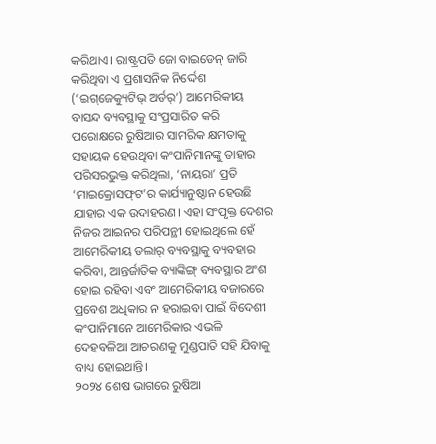କରିଥାଏ। ରାଷ୍ଟ୍ରପତି ଜୋ ବାଇଡେନ୍ ଜାରି କରିଥିବା ଏ ପ୍ରଶାସନିକ ନିର୍ଦ୍ଦେଶ (‘ଇଗ୍‌ଜେକ୍ୟୁଟିଭ୍ ଅର୍ଡର୍’) ଆମେରିକୀୟ ବାସନ୍ଦ ବ୍ୟବସ୍ଥାକୁ ସଂପ୍ରସାରିତ କରି ପରୋକ୍ଷରେ ରୁଷିଆର ସାମରିକ କ୍ଷମତାକୁ ସହାୟକ ହେଉଥିବା କଂପାନିମାନଙ୍କୁ ତାହାର ପରିସରଭୁକ୍ତ କରିଥିଲା, ‘ନାୟରା’ ପ୍ରତି ‘ମାଇକ୍ରୋସଫ୍‌ଟ’ର କାର୍ଯ୍ୟାନୁଷ୍ଠାନ ହେଉଛି ଯାହାର ଏକ ଉଦାହରଣ। ଏହା ସଂପୃକ୍ତ ଦେଶର ନିଜର ଆଇନର ପରିପନ୍ଥୀ ହୋଇଥିଲେ ହେଁ ଆମେରିକୀୟ ଡଲାର୍ ବ୍ୟବସ୍ଥାକୁ ବ୍ୟବହାର କରିବା, ଆନ୍ତର୍ଜାତିକ ବ୍ୟାଙ୍କିଙ୍ଗ୍ ବ୍ୟବସ୍ଥାର ଅଂଶ ହୋଇ ରହିବା ଏବଂ ଆମେରିକୀୟ ବଜାରରେ ପ୍ରବେଶ ଅଧିକାର ନ ହରାଇବା ପାଇଁ ବିଦେଶୀ କଂପାନିମାନେ ଆମେରିକାର ଏଭଳି ଦେହବଳିଆ ଆଚରଣକୁ ମୁଣ୍ଡପାତି ସହି ଯିବାକୁ ବାଧ୍ୟ ହୋଇଥାନ୍ତି।
୨୦୨୪ ଶେଷ ଭାଗରେ ରୁଷିଆ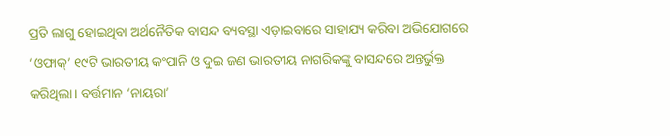ପ୍ରତି ଲାଗୁ ହୋଇଥିବା ଅର୍ଥନୈତିକ ବାସନ୍ଦ ବ୍ୟବସ୍ଥା ଏଡ଼ାଇବାରେ ସାହାଯ୍ୟ କରିବା ଅଭିଯୋଗରେ ‘ଓଫାକ୍’ ୧୯ଟି ଭାରତୀୟ କଂପାନି ଓ ଦୁଇ ଜଣ ଭାରତୀୟ ନାଗରିକଙ୍କୁ ବାସନ୍ଦରେ ଅନ୍ତର୍ଭୁକ୍ତ କରିଥିଲା। ବର୍ତ୍ତମାନ ‘ନାୟରା’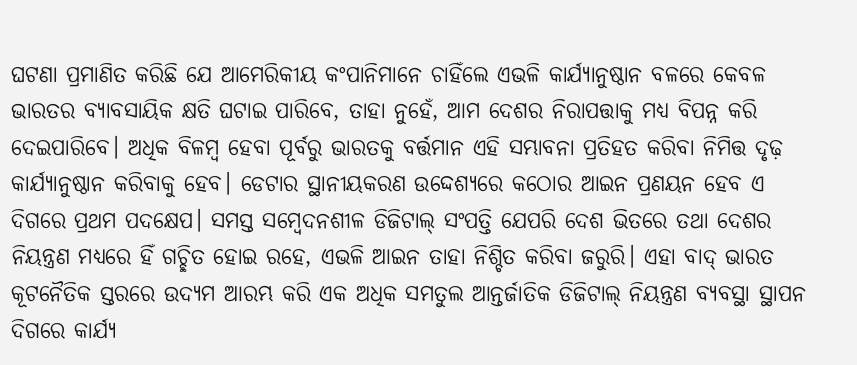ଘଟଣା ପ୍ରମାଣିତ କରିଛି ଯେ ଆମେରିକୀୟ କଂପାନିମାନେ ଚାହିଁଲେ ଏଭଳି କାର୍ଯ୍ୟାନୁଷ୍ଠାନ ବଳରେ କେବଳ ଭାରତର ବ୍ୟାବସାୟିକ କ୍ଷତି ଘଟାଇ ପାରିବେ, ତାହା ନୁହେଁ, ଆମ ଦେଶର ନିରାପତ୍ତାକୁ ମଧ୍ୟ ବିପନ୍ନ କରି ଦେଇପାରିବେ। ଅଧିକ ବିଳମ୍ବ ହେବା ପୂର୍ବରୁ ଭାରତକୁ ବର୍ତ୍ତମାନ ଏହି ସମ୍ଭାବନା ପ୍ରତିହତ କରିବା ନିମିତ୍ତ ଦୃଢ଼ କାର୍ଯ୍ୟାନୁଷ୍ଠାନ କରିବାକୁ ହେବ। ଡେଟାର ସ୍ଥାନୀୟକରଣ ଉଦ୍ଦେଶ୍ୟରେ କଠୋର ଆଇନ ପ୍ରଣୟନ ହେବ ଏ ଦିଗରେ ପ୍ରଥମ ପଦକ୍ଷେପ। ସମସ୍ତ ସମ୍ବେଦନଶୀଳ ଡିଜିଟାଲ୍ ସଂପତ୍ତି ଯେପରି ଦେଶ ଭିତରେ ତଥା ଦେଶର ନିୟନ୍ତ୍ରଣ ମଧ୍ୟରେ ହିଁ ଗଚ୍ଛିତ ହୋଇ ରହେ, ଏଭଳି ଆଇନ ତାହା ନିଶ୍ଚିତ କରିବା ଜରୁରି। ଏହା ବାଦ୍ ଭାରତ କୂଟନୈତିକ ସ୍ତରରେ ଉଦ୍ୟମ ଆରମ୍ଭ କରି ଏକ ଅଧିକ ସମତୁଲ ଆନ୍ତର୍ଜାତିକ ଡିଜିଟାଲ୍ ନିୟନ୍ତ୍ରଣ ବ୍ୟବସ୍ଥା ସ୍ଥାପନ ଦିଗରେ କାର୍ଯ୍ୟ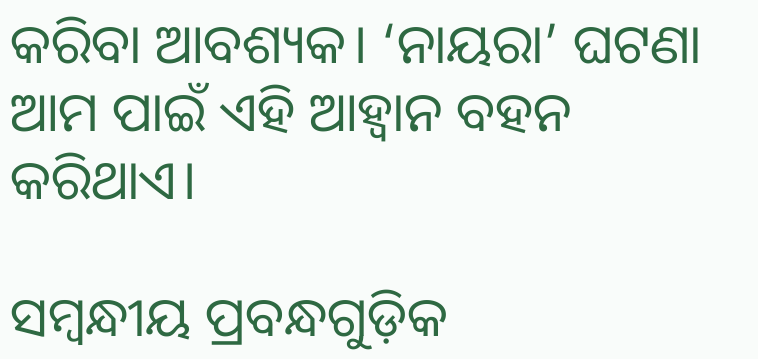କରିବା ଆବଶ୍ୟକ। ‘ନାୟରା’ ଘଟଣା ଆମ ପାଇଁ ଏହି ଆହ୍ବାନ ବହନ କରିଥାଏ।

ସମ୍ବନ୍ଧୀୟ ପ୍ରବନ୍ଧଗୁଡ଼ିକ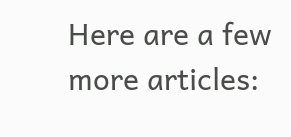Here are a few more articles: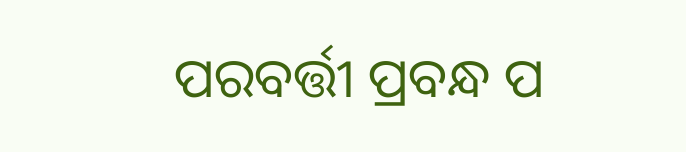ପରବର୍ତ୍ତୀ ପ୍ରବନ୍ଧ ପ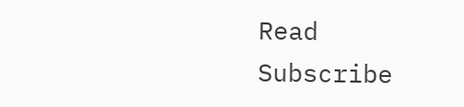Read
Subscribe